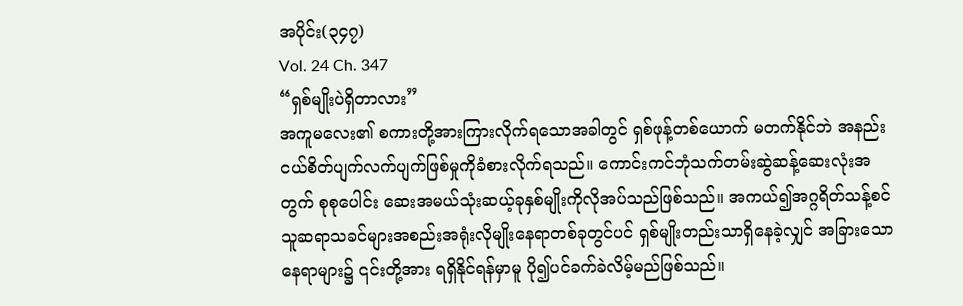အပိုင်း(၃၄၇)
Vol. 24 Ch. 347
“ရှစ်မျိုးပဲရှိတာလား”
အကူမလေး၏ စကားတို့အားကြားလိုက်ရသောအခါတွင် ရှစ်ဖုန့်တစ်ယောက် မတက်နိုင်ဘဲ အနည်းငယ်စိတ်ပျက်လက်ပျက်ဖြစ်မှုကိုခံစားလိုက်ရသည်။ ကောင်းကင်ဘုံသက်တမ်းဆွဲဆန့်ဆေးလုံးအတွက် စုစုပေါင်း ဆေးအမယ်သုံးဆယ့်ခုနှစ်မျိုးကိုလိုအပ်သည်ဖြစ်သည်။ အကယ်၍အဂ္ဂရိတ်သန့်စင်သူဆရာသခင်များအစည်းအရုံးလိုမျိုးနေရာတစ်ခုတွင်ပင် ရှစ်မျိုးတည်းသာရှိနေခဲ့လျှင် အခြားသောနေရာများ၌ ၎င်းတို့အား ရရှိနိုင်ရန်မှာမူ ပို၍ပင်ခက်ခဲလိမ့်မည်ဖြစ်သည်။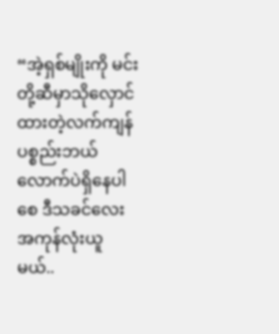“အဲ့ရှစ်မျိုးကို မင်းတို့ဆီမှာသိုလှောင်ထားတဲ့လက်ကျန်ပစ္စည်းဘယ်လောက်ပဲရှိနေပါစေ ဒီသခင်လေး အကုန်လုံးယူမယ်..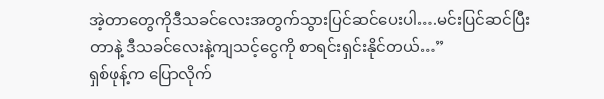အဲ့တာတွေကိုဒီသခင်လေးအတွက်သွားပြင်ဆင်ပေးပါ….မင်းပြင်ဆင်ပြီးတာနဲ့ ဒီသခင်လေးနဲ့ကျသင့်ငွေကို စာရင်းရှင်းနိုင်တယ်…”
ရှစ်ဖုန့်က ပြောလိုက်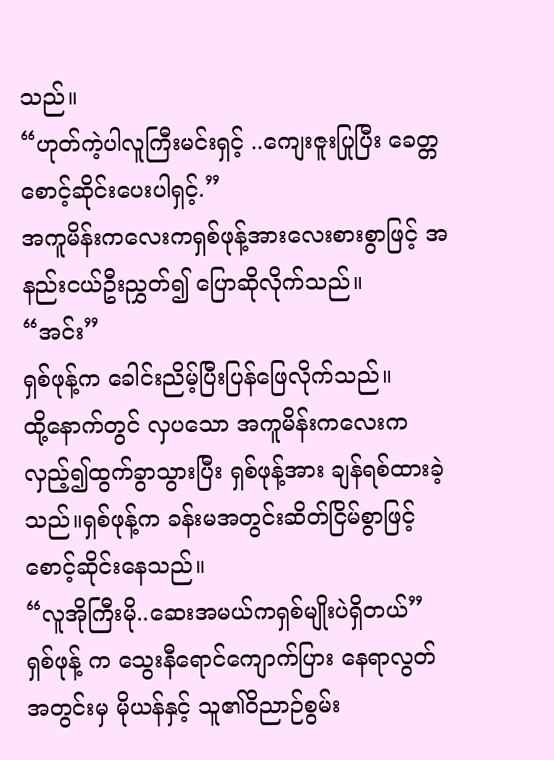သည်။
“ဟုတ်ကဲ့ပါလူကြီးမင်းရှင့် ..ကျေးဇူးပြုပြီး ခေတ္တစောင့်ဆိုင်းပေးပါရှင့်.”
အကူမိန်းကလေးကရှစ်ဖုန့်အားလေးစားစွာဖြင့် အနည်းငယ်ဦးညွှတ်၍ ပြောဆိုလိုက်သည်။
“အင်း”
ရှစ်ဖုန့်က ခေါင်းညိမ့်ပြီးပြန်ဖြေလိုက်သည်။
ထို့နောက်တွင် လှပသော အကူမိန်းကလေးက လှည့်၍ထွက်ခွာသွားပြီး ရှစ်ဖုန့်အား ချန်ရစ်ထားခဲ့သည်။ရှစ်ဖုန့်က ခန်းမအတွင်းဆိတ်ငြိမ်စွာဖြင့်စောင့်ဆိုင်းနေသည်။
“လူအိုကြီးမို..ဆေးအမယ်ကရှစ်မျိုးပဲရှိတယ်”
ရှစ်ဖုန့် က သွေးနီရောင်ကျောက်ပြား နေရာလွတ်အတွင်းမှ မိုယန်နှင့် သူ၏ဝိညာဉ်စွမ်း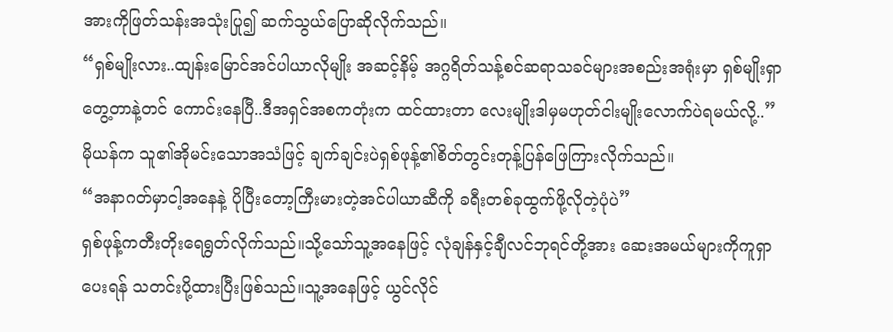အားကိုဖြတ်သန်းအသုံးပြု၍ ဆက်သွယ်ပြောဆိုလိုက်သည်။
“ရှစ်မျိုးလား..ထျန်းမြောင်အင်ပါယာလိုမျိုး အဆင့်နိမ့် အဂ္ဂရိတ်သန့်စင်ဆရာသခင်များအစည်းအရုံးမှာ ရှစ်မျိုးရှာတွေ့တာနဲ့တင် ကောင်းနေပြီ..ဒီအရှင်အစကတုံးက ထင်ထားတာ လေးမျိုးဒါမှမဟုတ်ငါးမျိုးလောက်ပဲရမယ်လို့..”
မိုယန်က သူ၏အိုမင်းသောအသံဖြင့် ချက်ချင်းပဲရှစ်ဖုန့်၏စိတ်တွင်းတုန့်ပြန်ဖြေကြားလိုက်သည်။
“အနာဂတ်မှာငါ့အနေနဲ့ ပိုပြီးတော့ကြီးမားတဲ့အင်ပါယာဆီကို ခရီးတစ်ခုထွက်ဖို့လိုတဲ့ပုံပဲ”
ရှစ်ဖုန့်ကတီးတိုးရေရွတ်လိုက်သည်။သို့သော်သူ့အနေဖြင့် လုံချန်နှင့်ချီလင်ဘုရင်တို့အား ဆေးအမယ်များကိုကူရှာပေးရန် သတင်းပို့ထားပြီးဖြစ်သည်။သူ့အနေဖြင့် ယွင်လိုင်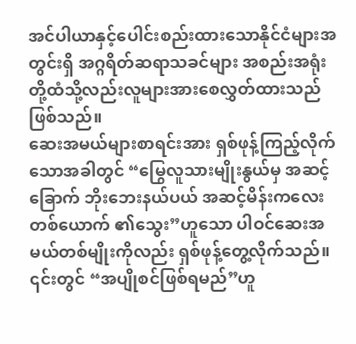အင်ပါယာနှင့်ပေါင်းစည်းထားသောနိုင်ငံများအတွင်းရှိ အဂ္ဂရိတ်ဆရာသခင်များ အစည်းအရုံးတို့ထံသို့လည်းလူများအားစေလွှတ်ထားသည်ဖြစ်သည်။
ဆေးအမယ်များစာရင်းအား ရှစ်ဖုန့်ကြည့်လိုက်သောအခါတွင် “မြွေလူသားမျိုးနွယ်မှ အဆင့်ခြောက် ဘိုးဘေးနယ်ပယ် အဆင့်မိန်းကလေးတစ်ယောက် ၏သွေး”ဟူသော ပါဝင်ဆေးအမယ်တစ်မျိုးကိုလည်း ရှစ်ဖုန့်တွေ့လိုက်သည်။ ၎င်းတွင် “အပျိုစင်ဖြစ်ရမည်”ဟူ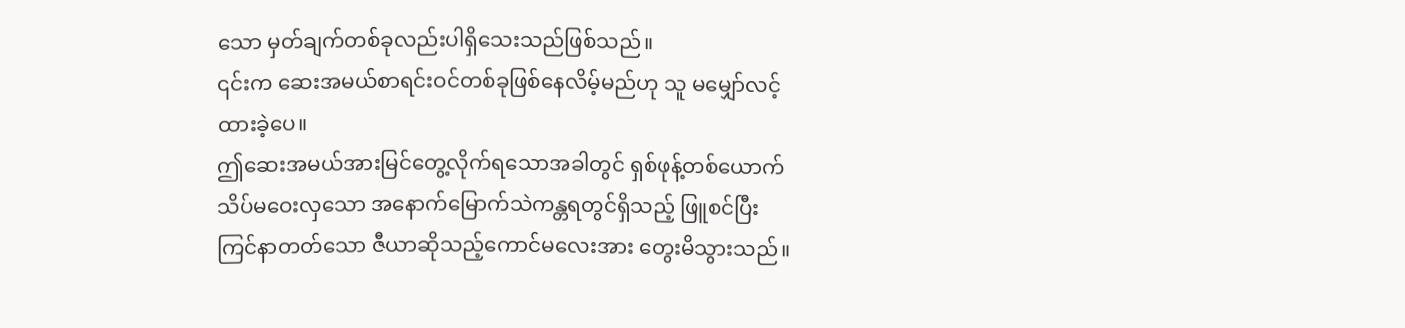သော မှတ်ချက်တစ်ခုလည်းပါရှိသေးသည်ဖြစ်သည်။
၎င်းက ဆေးအမယ်စာရင်းဝင်တစ်ခုဖြစ်နေလိမ့်မည်ဟု သူ မမျှော်လင့်ထားခဲ့ပေ။
ဤဆေးအမယ်အားမြင်တွေ့လိုက်ရသောအခါတွင် ရှစ်ဖုန့်တစ်ယောက်သိပ်မဝေးလှသော အနောက်မြောက်သဲကန္တရတွင်ရှိသည့် ဖြူစင်ပြီးကြင်နာတတ်သော ဇီယာဆိုသည့်ကောင်မလေးအား တွေးမိသွားသည်။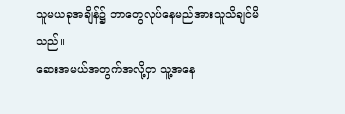သူမယခုအချိန်၌ ဘာတွေလုပ်နေမည်အားသူသိချင်မိသည်။
ဆေးအမယ်အတွက်အလို့ငှာ သူ့အနေ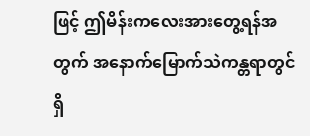ဖြင့် ဤမိန်းကလေးအားတွေ့ရန်အတွက် အနောက်မြောက်သဲကန္တရာတွင်ရှိ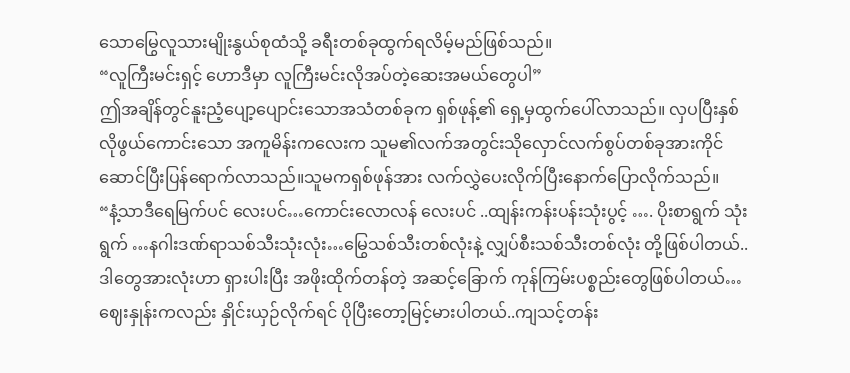သောမြွေလူသားမျိုးနွယ်စုထံသို့ ခရီးတစ်ခုထွက်ရလိမ့်မည်ဖြစ်သည်။
“လူကြီးမင်းရှင့် ဟောဒီမှာ လူကြီးမင်းလိုအပ်တဲ့ဆေးအမယ်တွေပါ”
ဤအချိန်တွင်နူးညံ့ပျော့ပျောင်းသောအသံတစ်ခုက ရှစ်ဖုန့်၏ ရှေ့မှထွက်ပေါ်လာသည်။ လှပပြီးနှစ်လိုဖွယ်ကောင်းသော အကူမိန်းကလေးက သူမ၏လက်အတွင်းသိုလှောင်လက်စွပ်တစ်ခုအားကိုင်ဆောင်ပြီးပြန်ရောက်လာသည်။သူမကရှစ်ဖုန်အား လက်လွှဲပေးလိုက်ပြီးနောက်ပြောလိုက်သည်။
“နံ့သာဒီရေမြက်ပင် လေးပင်…ကောင်းလောလန် လေးပင် ..ထျန်းကန်းပန်းသုံးပွင့် …. ပိုးစာရွက် သုံးရွက် …နဂါးဒဏ်ရာသစ်သီးသုံးလုံး…မြွေသစ်သီးတစ်လုံးနဲ့ လျှပ်စီးသစ်သီးတစ်လုံး တို့ဖြစ်ပါတယ်..ဒါတွေအားလုံးဟာ ရှားပါးပြီး အဖိုးထိုက်တန်တဲ့ အဆင့်ခြောက် ကုန်ကြမ်းပစ္စည်းတွေဖြစ်ပါတယ်…ဈေးနှုန်းကလည်း နှိုင်းယှဉ်လိုက်ရင် ပိုပြီးတော့မြင့်မားပါတယ်..ကျသင့်တန်း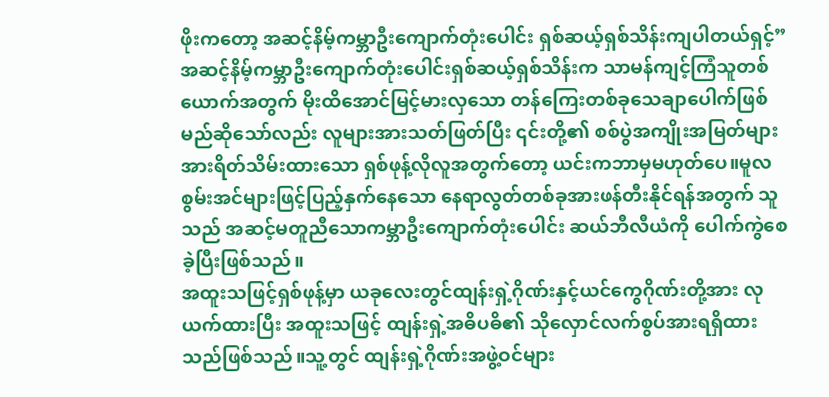ဖိုးကတော့ အဆင့်နိမ့်ကမ္ဘာဦးကျောက်တုံးပေါင်း ရှစ်ဆယ့်ရှစ်သိန်းကျပါတယ်ရှင့်”
အဆင့်နိမ့်ကမ္ဘာဦးကျောက်တုံးပေါင်းရှစ်ဆယ့်ရှစ်သိန်းက သာမန်ကျင့်ကြံသူတစ်ယောက်အတွက် မိုးထိအောင်မြင့်မားလှသော တန်ကြေးတစ်ခုသေချာပေါက်ဖြစ်မည်ဆိုသော်လည်း လူများအားသတ်ဖြတ်ပြီး ၎င်းတို့၏ စစ်ပွဲအကျိုးအမြတ်များအားရိတ်သိမ်းထားသော ရှစ်ဖုန့်လိုလူအတွက်တော့ ယင်းကဘာမှမဟုတ်ပေ။မူလစွမ်းအင်များဖြင့်ပြည့်နှက်နေသော နေရာလွတ်တစ်ခုအားဖန်တီးနိုင်ရန်အတွက် သူသည် အဆင့်မတူညီသောကမ္ဘာဦးကျောက်တုံးပေါင်း ဆယ်ဘီလီယံကို ပေါက်ကွဲစေခဲ့ပြီးဖြစ်သည်။
အထူးသဖြင့်ရှစ်ဖုန့်မှာ ယခုလေးတွင်ထျန်းရှဲ့ဂိုဏ်းနှင့်ယင်ကွေဂိုဏ်းတို့အား လုယက်ထားပြီး အထူးသဖြင့် ထျန်းရှဲ့အဓိပဓိ၏ သိုလှောင်လက်စွပ်အားရရှိထားသည်ဖြစ်သည်။သူ့တွင် ထျန်းရှဲ့ဂိုဏ်းအဖွဲ့ဝင်များ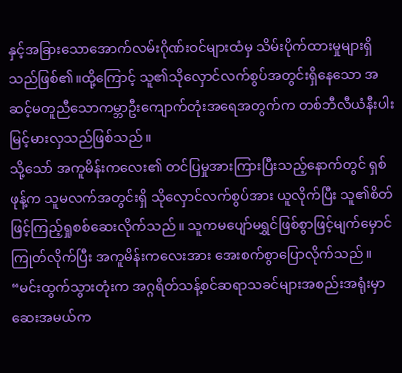နှင့်အခြားသောအောက်လမ်းဂိုဏ်းဝင်များထံမှ သိမ်းပိုက်ထားမှုများရှိသည်ဖြစ်၏။ထို့ကြောင့် သူ၏သိုလှောင်လက်စွပ်အတွင်းရှိနေသော အဆင့်မတူညီသောကမ္ဘာဦးကျောက်တုံးအရေအတွက်က တစ်ဘီလီယံနီးပါးမြင့်မားလှသည်ဖြစ်သည်။
သို့သော် အကူမိန်းကလေး၏ တင်ပြမှုအားကြားပြီးသည့်နောက်တွင် ရှစ်ဖုန့်က သူမလက်အတွင်းရှိ သိုလှောင်လက်စွပ်အား ယူလိုက်ပြီး သူ၏စိတ်ဖြင့်ကြည့်ရှုစစ်ဆေးလိုက်သည်။ သူကမပျော်မရွှင်ဖြစ်စွာဖြင့်မျက်မှောင်ကြုတ်လိုက်ပြီး အကူမိန်းကလေးအား အေးစက်စွာပြောလိုက်သည်။
“မင်းထွက်သွားတုံးက အဂ္ဂရိတ်သန့်စင်ဆရာသခင်များအစည်းအရုံးမှာ ဆေးအမယ်က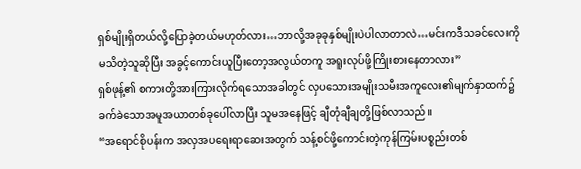ရှစ်မျိုးရှိတယ်လို့ပြောခဲ့တယ်မဟုတ်လား…ဘာလို့အခုခုနှစ်မျိုးပဲပါလာတာလဲ…မင်းကဒီသခင်လေးကို မသိတဲ့သူဆိုပြီး အခွင့်ကောင်းယူပြီးတော့အလွယ်တကူ အရူးလုပ်ဖို့ကြိုးစားနေတာလား”
ရှစ်ဖုန့်၏ စကားတို့အားကြားလိုက်ရသောအခါတွင် လှပသေားအမျိုးသမီးအကူလေး၏မျက်နှာထက်၌ ခက်ခဲသောအမူအယာတစ်ခုပေါ်လာပြီး သူမအနေဖြင့် ချီတုံချီချတို့ဖြစ်လာသည်။
“အရောင်စိုပန်းက အလှအပရေးရာဆေးအတွက် သန့်စင်ဖို့ကောင်းတဲ့ကုန်ကြမ်းပစ္စည်းတစ်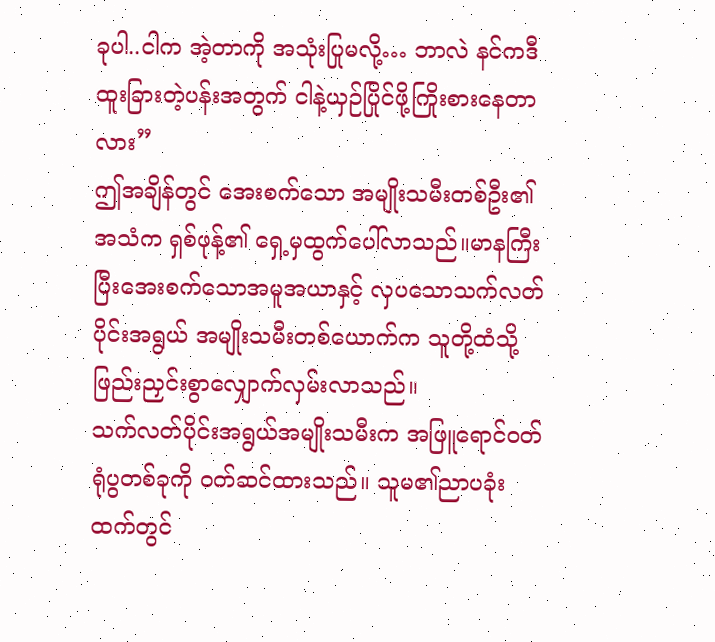ခုပါ..ငါက အဲ့တာကို အသုံးပြုမလို့… ဘာလဲ နင်ကဒီထူးခြားတဲ့ပန်းအတွက် ငါနဲ့ယှဉ်ပြိုင်ဖို့ကြိုးစားနေတာလား”
ဤအချိန်တွင် အေးစက်သော အမျိုးသမီးတစ်ဦး၏ အသံက ရှစ်ဖုန့်၏ ရှေ့မှထွက်ပေါ်လာသည်။မာနကြီးပြီးအေးစက်သောအမူအယာနှင့် လှပသောသက်လတ်ပိုင်းအရွယ် အမျိုးသမီးတစ်ယောက်က သူတို့ထံသို့ဖြည်းညှင်းစွာလျှောက်လှမ်းလာသည်။
သက်လတ်ပိုင်းအရွယ်အမျိုးသမီးက အဖြူရောင်ဝတ်ရုံပွတစ်ခုကို ဝတ်ဆင်ထားသည်။ သူမ၏ညာပခုံးထက်တွင်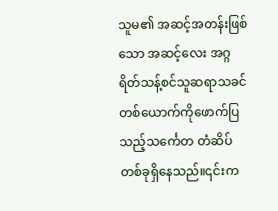သူမ၏ အဆင့်အတန်းဖြစ်သော အဆင့်လေး အဂ္ဂရိတ်သန့်စင်သူဆရာသခင်တစ်ယောက်ကိုဖောက်ပြသည့်သင်္ကေတ တံဆိပ်တစ်ခုရှိနေသည်။၎င်းက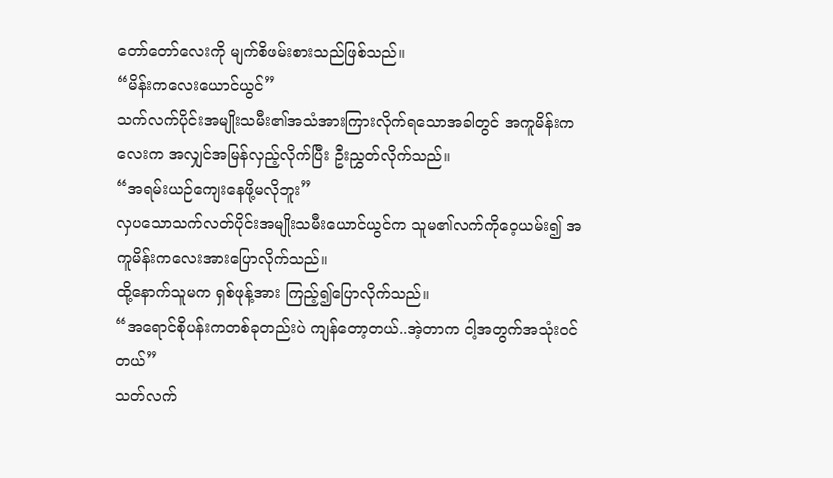တော်တော်လေးကို မျက်စိဖမ်းစားသည်ဖြစ်သည်။
“မိန်းကလေးယောင်ယွင်”
သက်လက်ပိုင်းအမျိုးသမီး၏အသံအားကြားလိုက်ရသောအခါတွင် အကူမိန်းကလေးက အလျှင်အမြန်လှည့်လိုက်ပြီး ဦးညွှတ်လိုက်သည်။
“အရမ်းယဉ်ကျေးနေဖို့မလိုဘူး”
လှပသောသက်လတ်ပိုင်းအမျိုးသမီးယောင်ယွင်က သူမ၏လက်ကိုဝေ့ယမ်း၍ အကူမိန်းကလေးအားပြောလိုက်သည်။
ထို့နောက်သူမက ရှစ်ဖုန့်အား ကြည့်၍ပြောလိုက်သည်။
“အရောင်စိုပန်းကတစ်ခုတည်းပဲ ကျန်တော့တယ်..အဲ့တာက ငါ့အတွက်အသုံးဝင်တယ်”
သတ်လက်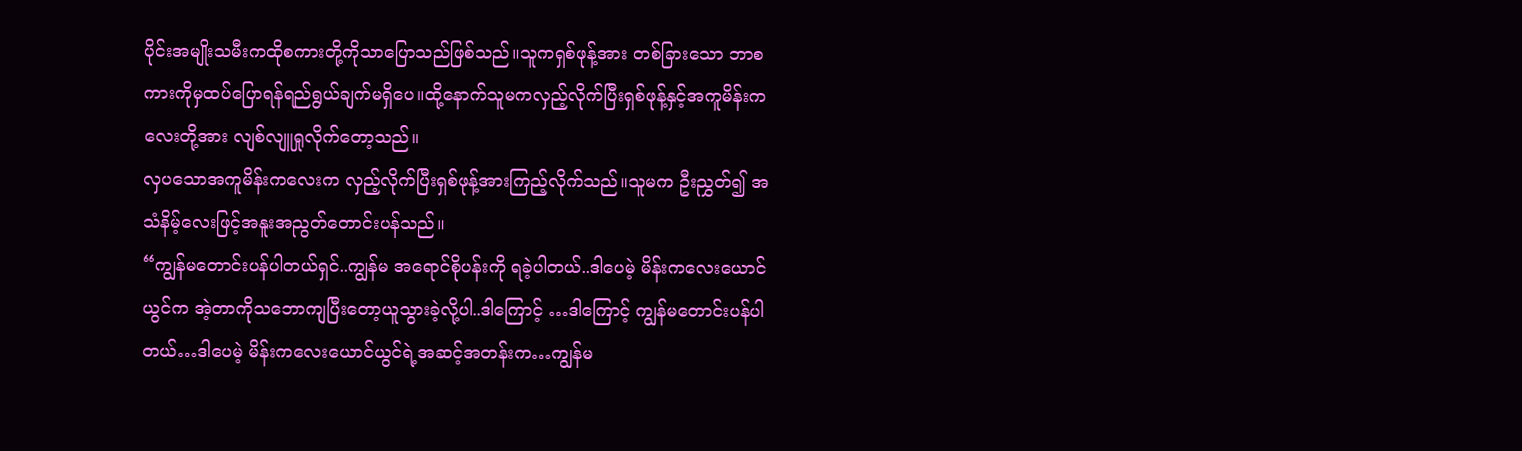ပိုင်းအမျိုးသမီးကထိုစကားတို့ကိုသာပြောသည်ဖြစ်သည်။သူကရှစ်ဖုန့်အား တစ်ခြားသော ဘာစကားကိုမှထပ်ပြောရန်ရည်ရွယ်ချက်မရှိပေ။ထို့နောက်သူမကလှည့်လိုက်ပြီးရှစ်ဖုန့်နှင့်အကူမိန်းကလေးတို့အား လျစ်လျူရှုလိုက်တော့သည်။
လှပသောအကူမိန်းကလေးက လှည့်လိုက်ပြီးရှစ်ဖုန့်အားကြည့်လိုက်သည်။သူမက ဦးညွှတ်၍ အသံနိမ့်လေးဖြင့်အနူးအညွတ်တောင်းပန်သည်။
“ကျွန်မတောင်းပန်ပါတယ်ရှင်..ကျွန်မ အရောင်စိုပန်းကို ရခဲ့ပါတယ်..ဒါပေမဲ့ မိန်းကလေးယောင်ယွင်က အဲ့တာကိုသဘောကျပြီးတော့ယူသွားခဲ့လို့ပါ..ဒါကြောင့် …ဒါကြောင့် ကျွန်မတောင်းပန်ပါတယ်…ဒါပေမဲ့ မိန်းကလေးယောင်ယွင်ရဲ့အဆင့်အတန်းက…ကျွန်မ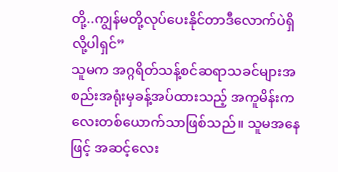တို့..ကျွန်မတို့လုပ်ပေးနိုင်တာဒီလောက်ပဲရှိလို့ပါရှင်”
သူမက အဂ္ဂရိတ်သန့်စင်ဆရာသခင်များအစည်းအရုံးမှခန့်အပ်ထားသည့် အကူမိန်းကလေးတစ်ယောက်သာဖြစ်သည်။ သူမအနေဖြင့် အဆင့်လေး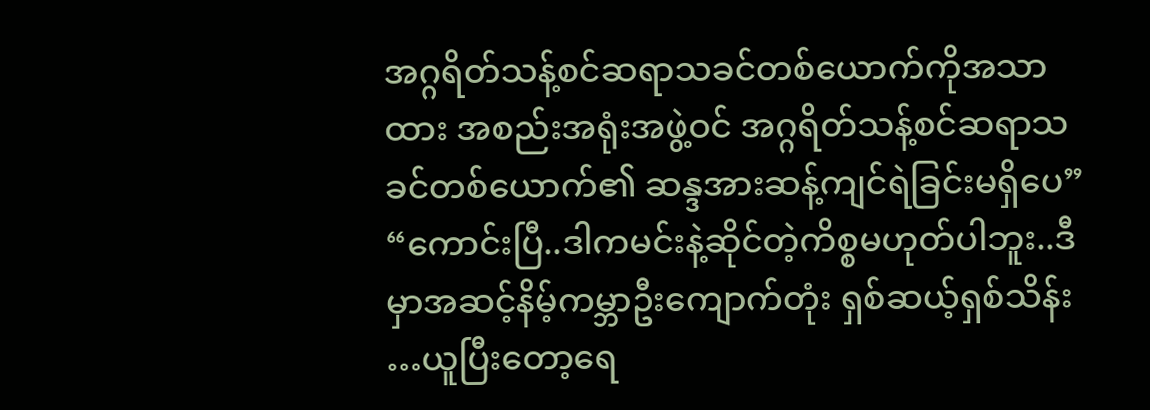အဂ္ဂရိတ်သန့်စင်ဆရာသခင်တစ်ယောက်ကိုအသာထား အစည်းအရုံးအဖွဲ့ဝင် အဂ္ဂရိတ်သန့်စင်ဆရာသခင်တစ်ယောက်၏ ဆန္ဒအားဆန့်ကျင်ရဲခြင်းမရှိပေ”
“ကောင်းပြီ..ဒါကမင်းနဲ့ဆိုင်တဲ့ကိစ္စမဟုတ်ပါဘူး..ဒီမှာအဆင့်နိမ့်ကမ္ဘာဦးကျောက်တုံး ရှစ်ဆယ့်ရှစ်သိန်း …ယူပြီးတော့ရေ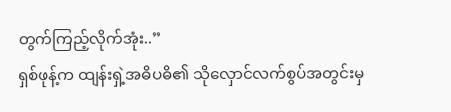တွက်ကြည့်လိုက်အုံး..”
ရှစ်ဖုန့်က ထျန်းရှဲ့အဓိပဓိ၏ သိုလှောင်လက်စွပ်အတွင်းမှ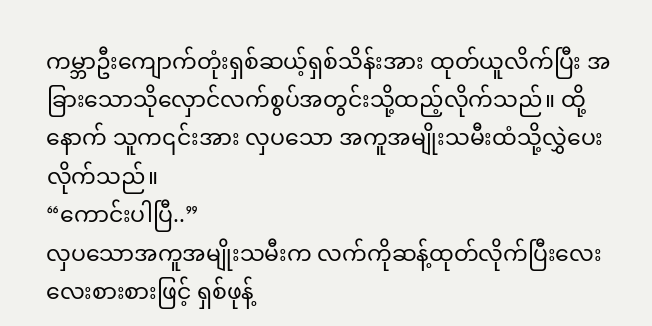ကမ္ဘာဦးကျောက်တုံးရှစ်ဆယ့်ရှစ်သိန်းအား ထုတ်ယူလိက်ပြီး အခြားသောသိုလှောင်လက်စွပ်အတွင်းသို့ထည့်လိုက်သည်။ ထို့နောက် သူက၎င်းအား လှပသော အကူအမျိုးသမီးထံသို့လွှဲပေးလိုက်သည်။
“ကောင်းပါပြီ..”
လှပသောအကူအမျိုးသမီးက လက်ကိုဆန့်ထုတ်လိုက်ပြီးလေးလေးစားစားဖြင့် ရှစ်ဖုန့်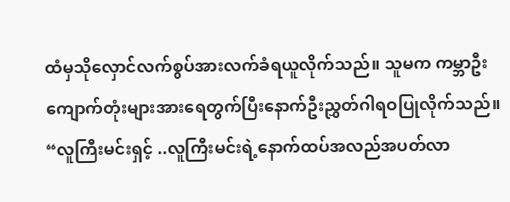ထံမှသိုလှောင်လက်စွပ်အားလက်ခံရယူလိုက်သည်။ သူမက ကမ္ဘာဦးကျောက်တုံးများအားရေတွက်ပြီးနောက်ဦးညွှတ်ဂါရဝပြုလိုက်သည်။
“လူကြီးမင်းရှင့် ..လူကြီးမင်းရဲ့နောက်ထပ်အလည်အပတ်လာ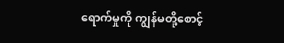ရောက်မှုကို ကျွန်မတို့စောင့်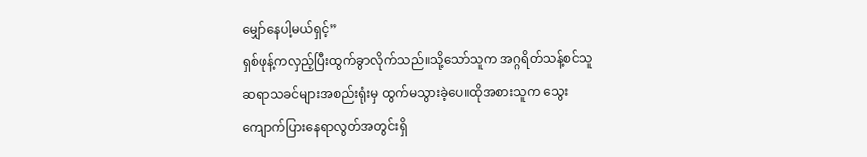မျှော်နေပါ့မယ်ရှင့်”
ရှစ်ဖုန့်ကလှည့်ပြီးထွက်ခွာလိုက်သည်။သို့သော်သူက အဂ္ဂရိတ်သန့်စင်သူ ဆရာသခင်များအစည်းရုံးမှ ထွက်မသွားခဲ့ပေ။ထိုအစားသူက သွေးကျောက်ပြားနေရာလွတ်အတွင်းရှိ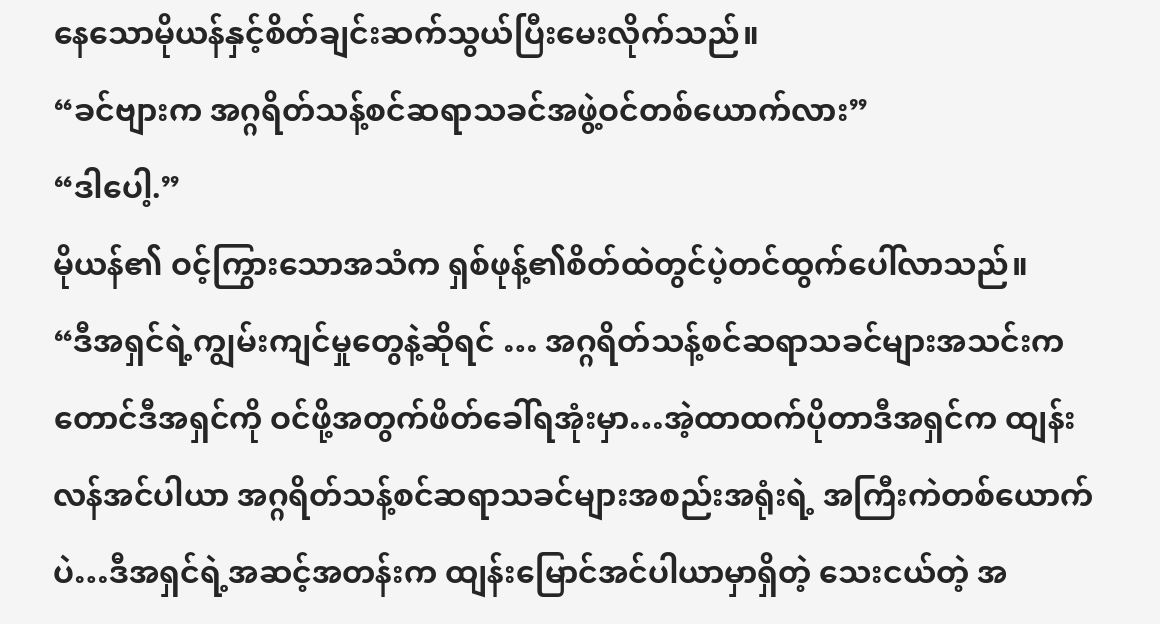နေသောမိုယန်နှင့်စိတ်ချင်းဆက်သွယ်ပြီးမေးလိုက်သည်။
“ခင်ဗျားက အဂ္ဂရိတ်သန့်စင်ဆရာသခင်အဖွဲ့ဝင်တစ်ယောက်လား”
“ဒါပေါ့.”
မိုယန်၏ ဝင့်ကြွားသောအသံက ရှစ်ဖုန့်၏စိတ်ထဲတွင်ပဲ့တင်ထွက်ပေါ်လာသည်။
“ဒီအရှင်ရဲ့ကျွမ်းကျင်မှုတွေနဲ့ဆိုရင် … အဂ္ဂရိတ်သန့်စင်ဆရာသခင်များအသင်းကတောင်ဒီအရှင်ကို ဝင်ဖို့အတွက်ဖိတ်ခေါ်ရအုံးမှာ…အဲ့ထာထက်ပိုတာဒီအရှင်က ထျန်းလန်အင်ပါယာ အဂ္ဂရိတ်သန့်စင်ဆရာသခင်များအစည်းအရုံးရဲ့ အကြီးကဲတစ်ယောက်ပဲ…ဒီအရှင်ရဲ့အဆင့်အတန်းက ထျန်းမြောင်အင်ပါယာမှာရှိတဲ့ သေးငယ်တဲ့ အ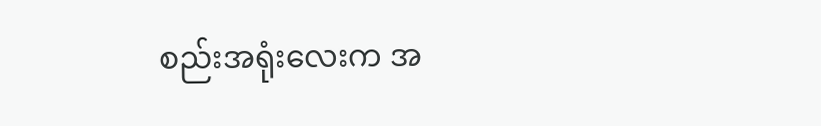စည်းအရုံးလေးက အ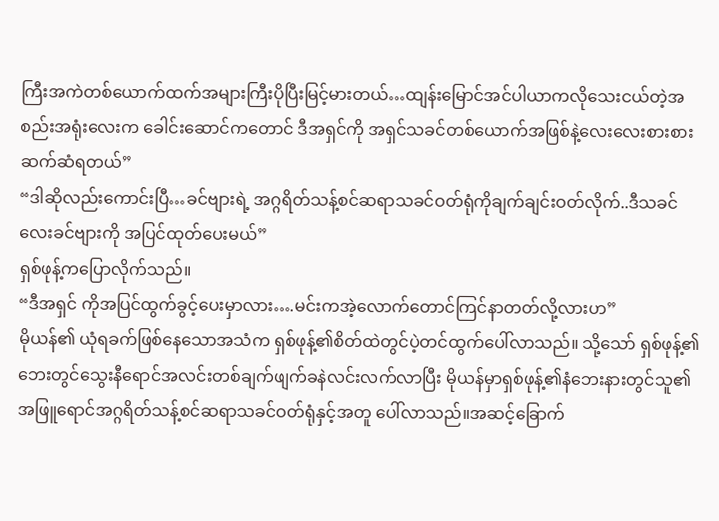ကြီးအကဲတစ်ယောက်ထက်အများကြီးပိုပြီးမြင့်မားတယ်…ထျန်းမြောင်အင်ပါယာကလိုသေးငယ်တဲ့အစည်းအရုံးလေးက ခေါင်းဆောင်ကတောင် ဒီအရှင်ကို အရှင်သခင်တစ်ယောက်အဖြစ်နဲ့လေးလေးစားစားဆက်ဆံရတယ်”
“ဒါဆိုလည်းကောင်းပြီ…ခင်ဗျားရဲ့ အဂ္ဂရိတ်သန့်စင်ဆရာသခင်ဝတ်ရုံကိုချက်ချင်းဝတ်လိုက်..ဒီသခင်လေးခင်ဗျားကို အပြင်ထုတ်ပေးမယ်”
ရှစ်ဖုန့်ကပြောလိုက်သည်။
“ဒီအရှင် ကိုအပြင်ထွက်ခွင့်ပေးမှာလား….မင်းကအဲ့လောက်တောင်ကြင်နာတတ်လို့လားဟ”
မိုယန်၏ ယုံရခက်ဖြစ်နေသောအသံက ရှစ်ဖုန့်၏စိတ်ထဲတွင်ပဲ့တင်ထွက်ပေါ်လာသည်။ သို့သော် ရှစ်ဖုန့်၏ဘေးတွင်သွေးနီရောင်အလင်းတစ်ချက်ဖျက်ခနဲလင်းလက်လာပြီး မိုယန်မှာရှစ်ဖုန့်၏နံဘေးနားတွင်သူ၏ အဖြူရောင်အဂ္ဂရိတ်သန့်စင်ဆရာသခင်ဝတ်ရုံနှင့်အတူ ပေါ်လာသည်။အဆင့်ခြောက်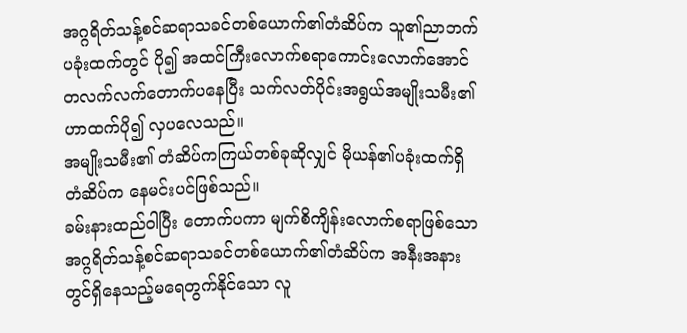အဂ္ဂရိတ်သန့်စင်ဆရာသခင်တစ်ယောက်၏တံဆိပ်က သူ၏ညာဘက်ပခုံးထက်တွင် ပို၍ အထင်ကြီးလောက်စရာကောင်းလောက်အောင်တလက်လက်တောက်ပနေပြီး သက်လတ်ပိုင်းအရွယ်အမျိုးသမီး၏ ဟာထက်ပို၍ လှပလေသည်။
အမျိုးသမီး၏ တံဆိပ်ကကြယ်တစ်ခုဆိုလျှင် မိုယန်၏ပခုံးထက်ရှိ တံဆိပ်က နေမင်းပင်ဖြစ်သည်။
ခမ်းနားထည်ဝါပြီး တောက်ပကာ မျက်စိကျိန်းလောက်စရာဖြစ်သော အဂ္ဂရိတ်သန့်စင်ဆရာသခင်တစ်ယောက်၏တံဆိပ်က အနီးအနားတွင်ရှိနေသည့်မရေတွက်နိုင်သော လူ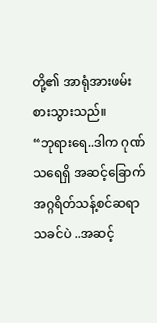တို့၏ အာရုံအားဖမ်းစားသွားသည်။
“ဘုရားရေ..ဒါက ဂုဏ်သရေရှိ အဆင့်ခြောက်အဂ္ဂရိတ်သန့်စင်ဆရာသခင်ပဲ ..အဆင့်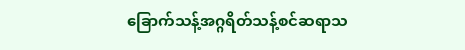ခြောက်သန့်အဂ္ဂရိတ်သန့်စင်ဆရာသ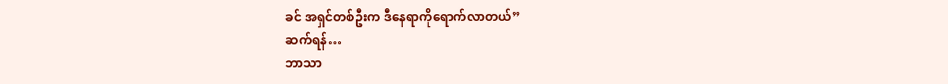ခင် အရှင်တစ်ဦးက ဒီနေရာကိုရောက်လာတယ်”
ဆက်ရန်…
ဘာသာ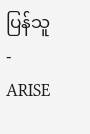ပြန်သူ-ARISE